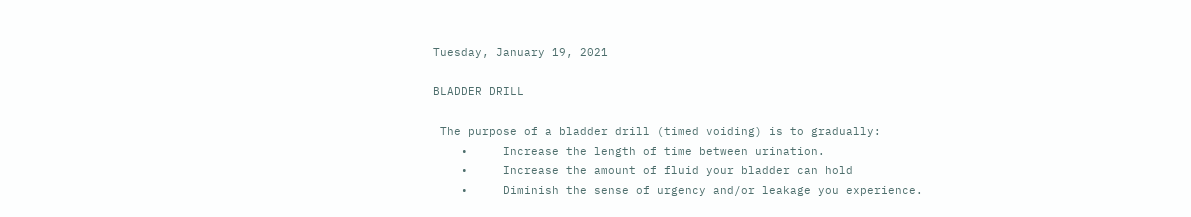Tuesday, January 19, 2021

BLADDER DRILL

 The purpose of a bladder drill (timed voiding) is to gradually:
    •     Increase the length of time between urination.
    •     Increase the amount of fluid your bladder can hold
    •     Diminish the sense of urgency and/or leakage you experience.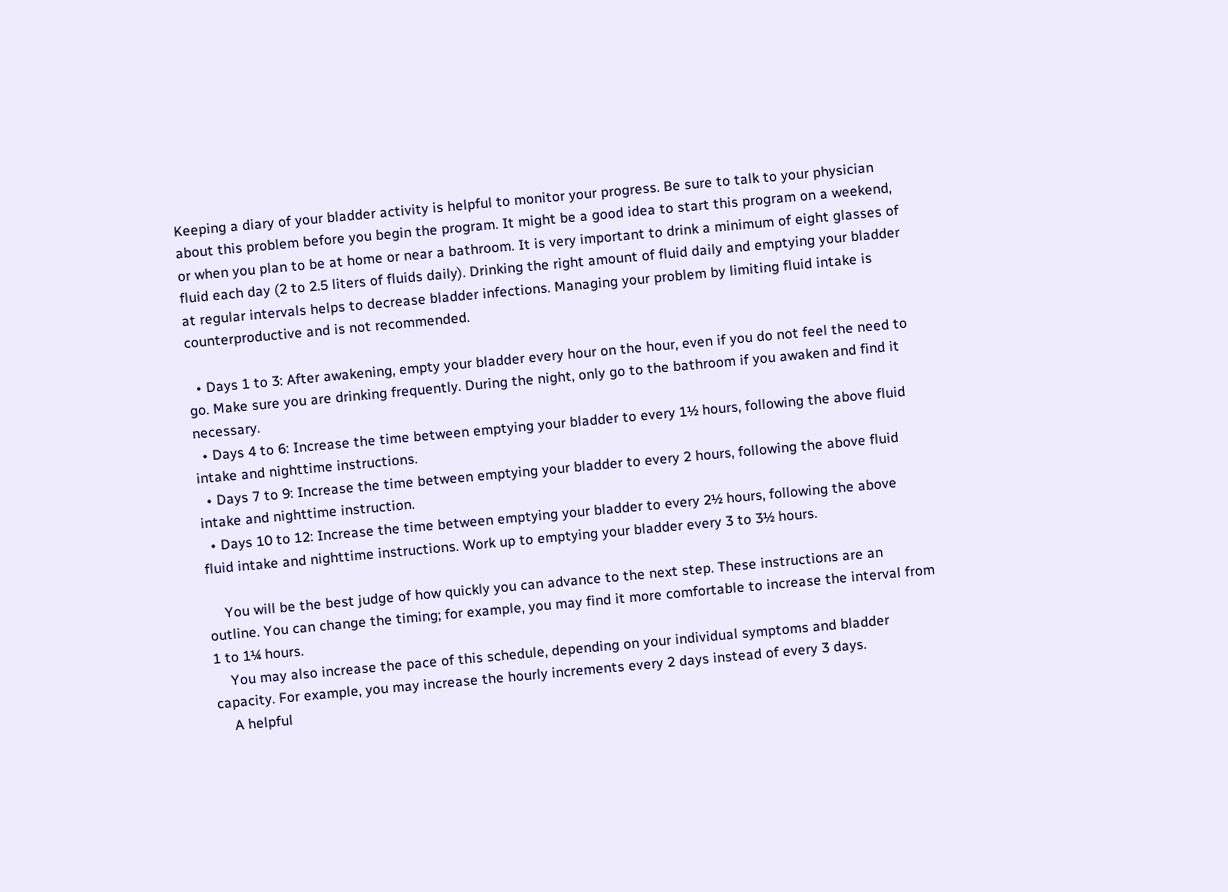Keeping a diary of your bladder activity is helpful to monitor your progress. Be sure to talk to your physician about this problem before you begin the program. It might be a good idea to start this program on a weekend, or when you plan to be at home or near a bathroom. It is very important to drink a minimum of eight glasses of fluid each day (2 to 2.5 liters of fluids daily). Drinking the right amount of fluid daily and emptying your bladder at regular intervals helps to decrease bladder infections. Managing your problem by limiting fluid intake is counterproductive and is not recommended.

  • Days 1 to 3: After awakening, empty your bladder every hour on the hour, even if you do not feel the need to go. Make sure you are drinking frequently. During the night, only go to the bathroom if you awaken and find it necessary.
  • Days 4 to 6: Increase the time between emptying your bladder to every 1½ hours, following the above fluid intake and nighttime instructions.
  • Days 7 to 9: Increase the time between emptying your bladder to every 2 hours, following the above fluid intake and nighttime instruction.
  • Days 10 to 12: Increase the time between emptying your bladder to every 2½ hours, following the above fluid intake and nighttime instructions. Work up to emptying your bladder every 3 to 3½ hours.

    You will be the best judge of how quickly you can advance to the next step. These instructions are an outline. You can change the timing; for example, you may find it more comfortable to increase the interval from 1 to 1¼ hours.
    You may also increase the pace of this schedule, depending on your individual symptoms and bladder capacity. For example, you may increase the hourly increments every 2 days instead of every 3 days.
    A helpful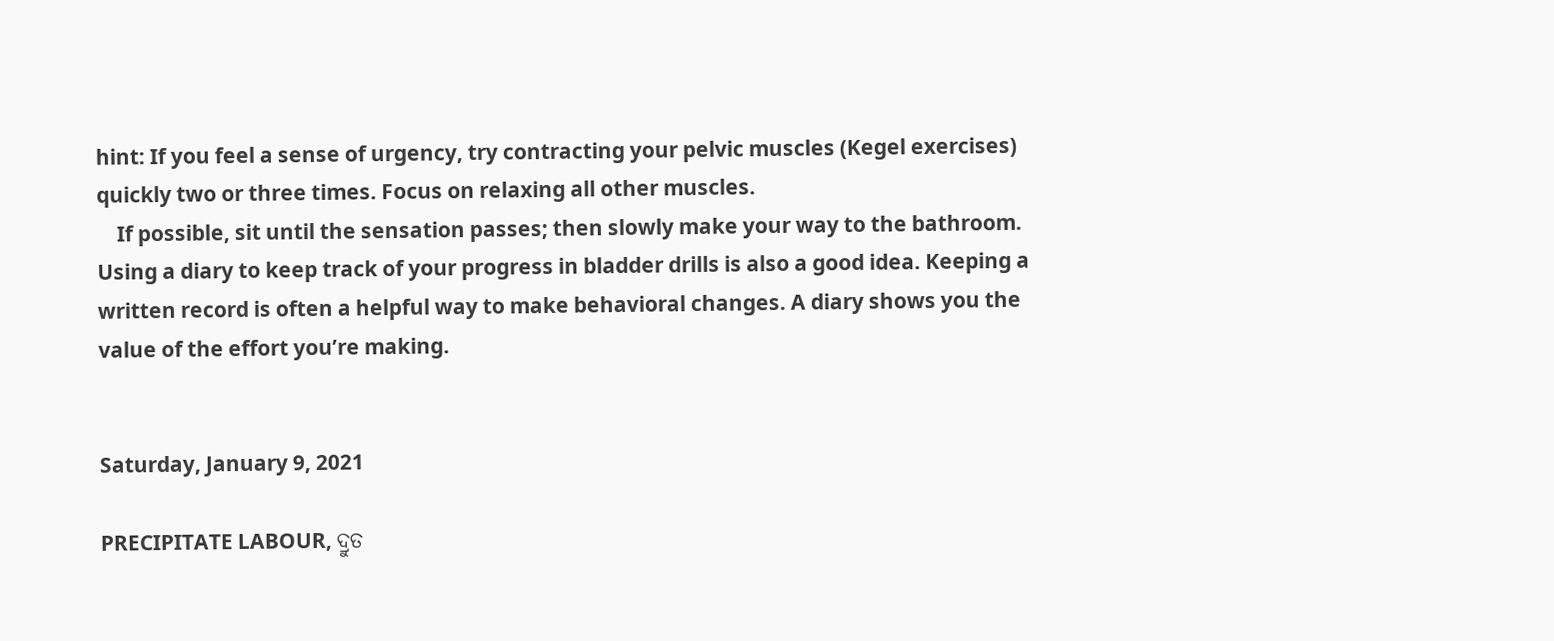hint: If you feel a sense of urgency, try contracting your pelvic muscles (Kegel exercises) quickly two or three times. Focus on relaxing all other muscles.
    If possible, sit until the sensation passes; then slowly make your way to the bathroom. Using a diary to keep track of your progress in bladder drills is also a good idea. Keeping a written record is often a helpful way to make behavioral changes. A diary shows you the value of the effort you’re making.


Saturday, January 9, 2021

PRECIPITATE LABOUR, ଦ୍ରୁତ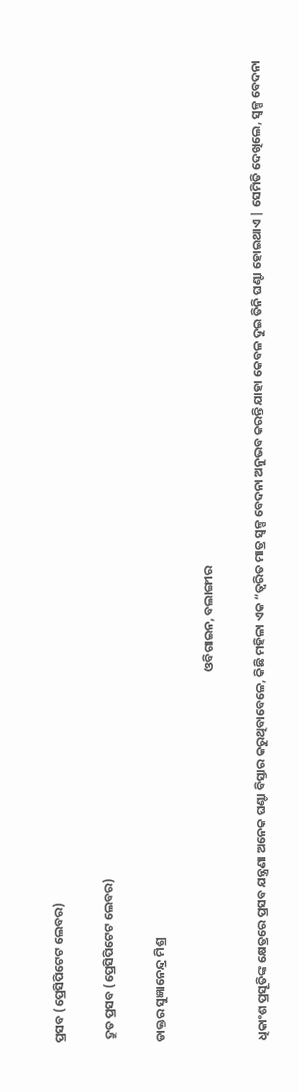ପ୍ରସବ (ପ୍ରେସିପିଟେଟ ଲେବର)

 ଦ୍ରୁତ ପ୍ରସବ (ପ୍ରେସିପିଟେଟ ଲେବର)

ଡାକ୍ତର ସୁଜ୍ଞାନେନ୍ଦ୍ର ମିଶ୍ର

                                                                                                                                     ଓବିଗାଇନ, ବଲାଙ୍ଗୀର

ଧିକାଂଶ ପ୍ରସୂତିଙ୍କ କ୍ଷେତ୍ରରେ ପ୍ରସବ ଯନ୍ତ୍ରଣା ଅନେକ ଘଣ୍ଟା ବିସ୍ତାର କରୁଥିବାବେଳେ, କିଛି ମହିଳା ଏକ “ତ୍ୱରିତ ମାତ୍ର ସ୍ୱଳ୍ପ ବେଦନା ଅନୁଭବ କରନ୍ତି ଯାହା କେବଳ ଦୁଇ ତିନି ଘଣ୍ଟା ହୋଇଥାଏ | ସେମିତି ଦେଖିଲେ, ସ୍ୱଳ୍ପ ବେଦନା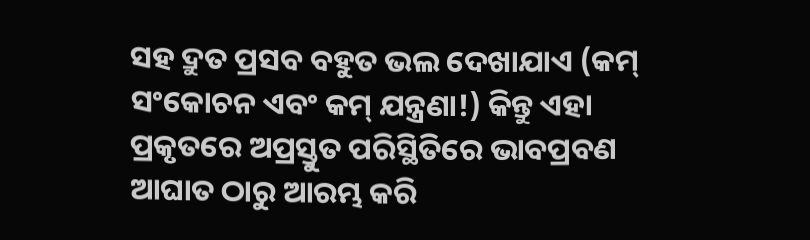ସହ ଦ୍ରୁତ ପ୍ରସବ ବହୁତ ଭଲ ଦେଖାଯାଏ (କମ୍ ସଂକୋଚନ ଏବଂ କମ୍ ଯନ୍ତ୍ରଣା!) କିନ୍ତୁ ଏହା ପ୍ରକୃତରେ ଅପ୍ରସ୍ତୁତ ପରିସ୍ଥିତିରେ ଭାବପ୍ରବଣ ଆଘାତ ଠାରୁ ଆରମ୍ଭ କରି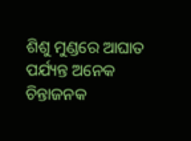ଶିଶୁ ମୁଣ୍ଡରେ ଆଘାତ ପର୍ଯ୍ୟନ୍ତ ଅନେକ ଚିନ୍ତାଜନକ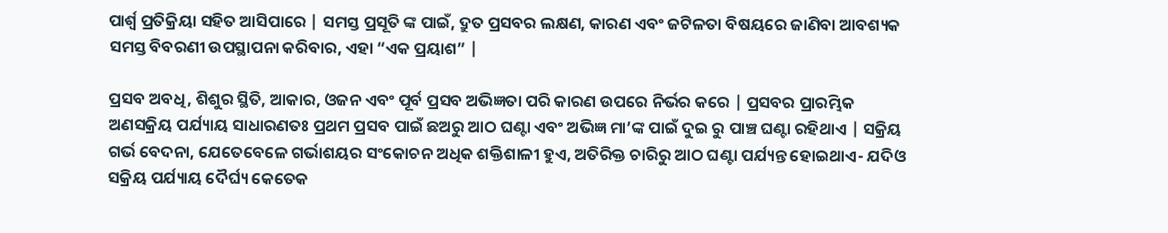ପାର୍ଶ୍ୱ ପ୍ରତିକ୍ରିୟା ସହିତ ଆସିପାରେ | ସମସ୍ତ ପ୍ରସୂତି ଙ୍କ ପାଇଁ, ଦ୍ରୁତ ପ୍ରସବର ଲକ୍ଷଣ, କାରଣ ଏବଂ ଜଟିଳତା ବିଷୟରେ ଜାଣିବା ଆବଶ୍ୟକ ସମସ୍ତ ବିବରଣୀ ଉପସ୍ଥାପନା କରିବାର, ଏହା “ଏକ ପ୍ରୟାଶ” |

ପ୍ରସବ ଅବଧି, ଶିଶୁର ସ୍ଥିତି, ଆକାର, ଓଜନ ଏବଂ ପୂର୍ବ ପ୍ରସବ ଅଭିଜ୍ଞତା ପରି କାରଣ ଉପରେ ନିର୍ଭର କରେ | ପ୍ରସବର ପ୍ରାରମ୍ଭିକ ଅଣସକ୍ରିୟ ପର୍ଯ୍ୟାୟ ସାଧାରଣତଃ ପ୍ରଥମ ପ୍ରସବ ପାଇଁ ଛଅରୁ ଆଠ ଘଣ୍ଟା ଏବଂ ଅଭିଜ୍ଞ ମା’ଙ୍କ ପାଇଁ ଦୁଇ ରୁ ପାଞ୍ଚ ଘଣ୍ଟା ରହିଥାଏ | ସକ୍ରିୟ ଗର୍ଭ ବେଦନା, ଯେତେବେଳେ ଗର୍ଭାଶୟର ସଂକୋଚନ ଅଧିକ ଶକ୍ତିଶାଳୀ ହୁଏ, ଅତିରିକ୍ତ ଚାରିରୁ ଆଠ ଘଣ୍ଟା ପର୍ଯ୍ୟନ୍ତ ହୋଇଥାଏ- ଯଦିଓ ସକ୍ରିୟ ପର୍ଯ୍ୟାୟ ଦୈର୍ଘ୍ୟ କେତେକ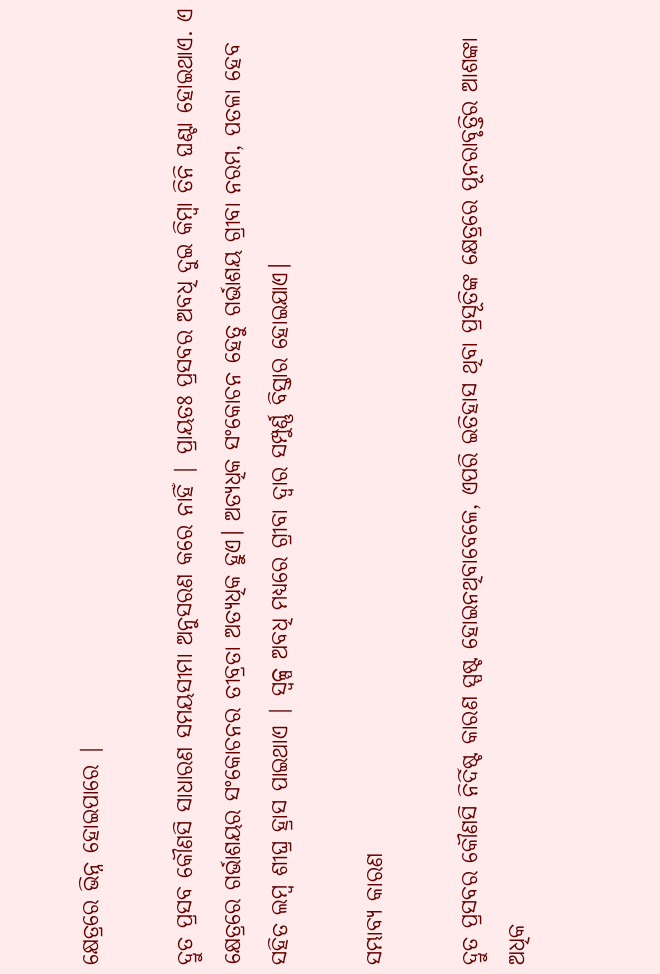କ୍ଷେତ୍ରରେ ଭିନ୍ନ ହୋଇପାରେ |

ଦ୍ରୁତ ପ୍ରସବ କୌଣସି ସାଧାରଣ ସମୟସୀମା ଅନୁସରଣ କରେ ନାହିଁ | ପ୍ରାୟତଃ ପ୍ରସବର ଅବଧି ଦୁଇ କିମ୍ବା ତିନି ଘଣ୍ଟା ହୋଇଥାଏ. ଏ କ୍ଷେତ୍ରରେ ଗର୍ଭାଶୟର ସଂକୋଚନର ତୀବ୍ରତା ଅତ୍ୟଧିକ ହୁଏ। ଅତ୍ୟଧିକ ସଂକୋଚନ ହେତୁ ଗର୍ଭାଶୟ ଗ୍ରୀବା ନରମ, ପତଳା ହେବ ସହିତ ଲମ୍ଵ ଶୀଘ୍ର ହ୍ରାସ ପାଇଥାଏ | ସ୍ୱଳ୍ପ ଅବଧି ମଧ୍ୟରେ ଗ୍ରୀବା ଦ୍ୱାର ସମ୍ପୁର୍ଣ୍ଣ ବିସ୍ତାର ହୋଇଯାଏ।

ସମ୍ଭାବ୍ୟ କାରଣ

ଦ୍ରୁତ ପ୍ରସବର କୌଣସି ନିର୍ଦିଷ୍ଟ କାରଣ ସ୍ପଷ୍ଟ ହୋଇନଥିବାବେଳେ, ଏପରି ଇତିହାସ ଥିବା ପ୍ରସୂତିଙ୍କ କ୍ଷେତ୍ରରେ ପୂନରାବୃତ୍ତିର ଆଶଙ୍କା ଅଧିକ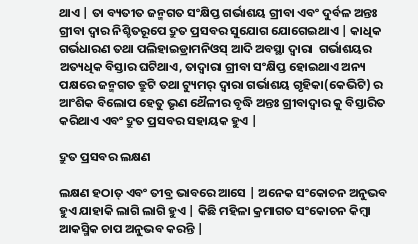ଥାଏ | ତା ବ୍ୟତୀତ ଜନ୍ମଗତ ସଂକ୍ଷିପ୍ତ ଗର୍ଭାଶୟ ଗ୍ରୀବା ଏବଂ ଦୁର୍ବଳ ଅନ୍ତଃ ଗ୍ରୀବା ଦ୍ୱାର ନିଶ୍ଚିତରୂପେ ଦ୍ରୁତ ପ୍ରସବର ସୁଯୋଗ ଯୋଗେଇଥାଏ | କାଧିକ ଗର୍ଭଧାରଣ ତଥା ପଲିହାଇଡ୍ରାମନିଓସ୍ ଆଦି ଅବସ୍ଥା ଦ୍ଵାରା  ଗର୍ଭାଶୟର ଅତ୍ୟଧିକ ବିସ୍ତାର ଘଟିଥାଏ, ତାଦ୍ଵାରା ଗ୍ରୀବା ସଂକ୍ଷିପ୍ତ ହୋଇଥାଏ ଅନ୍ୟ ପକ୍ଷରେ ଜନ୍ମଗତ ତ୍ରୁଟି ତଥା ଟ୍ୟୁମର୍ ଦ୍ଵାରା ଗର୍ଭାଶୟ ଗୃହିକା(କେଭିଟି) ର  ଆଂଶିକ ବିଲୋପ ହେତୁ ଭୃଣ ଥୈଳୀର ବୃଦ୍ଧି ଅନ୍ତଃ ଗ୍ରୀବାଦ୍ଵାର କୁ ବିସ୍ତାରିତ କରିଥାଏ ଏବଂ ଦ୍ରୁତ ପ୍ରସବର ସହାୟକ ହୁଏ |

ଦ୍ରୁତ ପ୍ରସବର ଲକ୍ଷଣ

ଲକ୍ଷଣ ହଠାତ୍ ଏବଂ ତୀବ୍ର ଭାବରେ ଆସେ | ଅନେକ ସଂକୋଚନ ଅନୁଭବ ହୁଏ ଯାହାକି ଲାଗି ଲାଗି ହୁଏ | କିଛି ମହିଳା କ୍ରମାଗତ ସଂକୋଚନ କିମ୍ବା ଆକସ୍ମିକ ଚାପ ଅନୁଭବ କରନ୍ତି |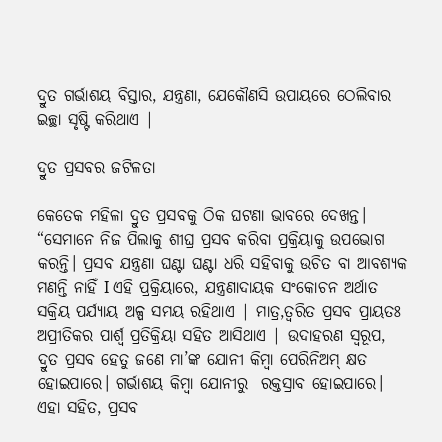ଦ୍ରୁତ ଗର୍ଭାଶୟ ବିସ୍ତାର, ଯନ୍ତ୍ରଣା, ଯେକୌଣସି ଉପାୟରେ ଠେଲିବାର ଇଚ୍ଛା ସୃଷ୍ଟି କରିଥାଏ |

ଦ୍ରୁତ ପ୍ରସବର ଜଟିଳତା

କେତେକ ମହିଳା ଦ୍ରୁତ ପ୍ରସବକୁ ଠିକ ଘଟଣା ଭାବରେ ଦେଖନ୍ତ। “ସେମାନେ ନିଜ ପିଲାକୁ ଶୀଘ୍ର ପ୍ରସବ କରିବା ପ୍ରକ୍ରିୟାକୁ ଉପଭୋଗ କରନ୍ତି। ପ୍ରସବ ଯନ୍ତ୍ରଣା ଘଣ୍ଟା ଘଣ୍ଟା ଧରି ସହିବାକୁ ଉଚିତ ବା ଆବଶ୍ୟକ ମଣନ୍ତି ନାହିଁ I ଏହି ପ୍ରକ୍ରିୟାରେ, ଯନ୍ତ୍ରଣାଦାୟକ ସଂକୋଚନ ଅର୍ଥାତ ସକ୍ରିୟ ପର୍ଯ୍ୟାୟ ଅଳ୍ପ ସମୟ ରହିଥାଏ | ମାତ୍ର,ତ୍ୱରିତ ପ୍ରସବ ପ୍ରାୟତଃ ଅପ୍ରୀତିକର ପାର୍ଶ୍ୱ ପ୍ରତିକ୍ରିୟା ସହିତ ଆସିଥାଏ | ଉଦାହରଣ ସ୍ୱରୂପ, ଦ୍ରୁତ ପ୍ରସବ ହେତୁ ଜଣେ ମା’ଙ୍କ ଯୋନୀ କିମ୍ବା ପେରିନିଅମ୍ କ୍ଷତ ହୋଇପାରେ। ଗର୍ଭାଶୟ କିମ୍ବା ଯୋନୀରୁ  ରକ୍ତସ୍ରାବ ହୋଇପାରେ। ଏହା ସହିତ, ପ୍ରସବ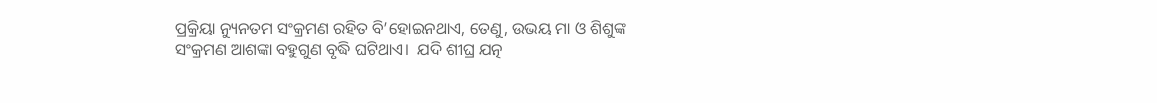ପ୍ରକ୍ରିୟା ନ୍ୟୁନତମ ସଂକ୍ରମଣ ରହିତ ବି’ହୋଇନଥାଏ, ତେଣୁ, ଉଭୟ ମା ଓ ଶିଶୁଙ୍କ ସଂକ୍ରମଣ ଆଶଙ୍କା ବହୁଗୁଣ ବୃଦ୍ଧି ଘଟିଥାଏ।  ଯଦି ଶୀଘ୍ର ଯତ୍ନ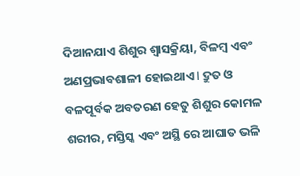ଦିଆନଯାଏ ଶିଶୁର ଶ୍ୱାସକ୍ରିୟା, ବିଳମ୍ବ ଏବଂ ଅଣପ୍ରଭାବଶାଳୀ ହୋଇଥାଏ I ଦ୍ରୁତ ଓ ବଳପୂର୍ବକ ଅବତରଣ ହେତୁ ଶିଶୁର କୋମଳ ଶରୀର, ମସ୍ତିସ୍କ ଏବଂ ଅସ୍ଥି ରେ ଆଘାତ ଭଳି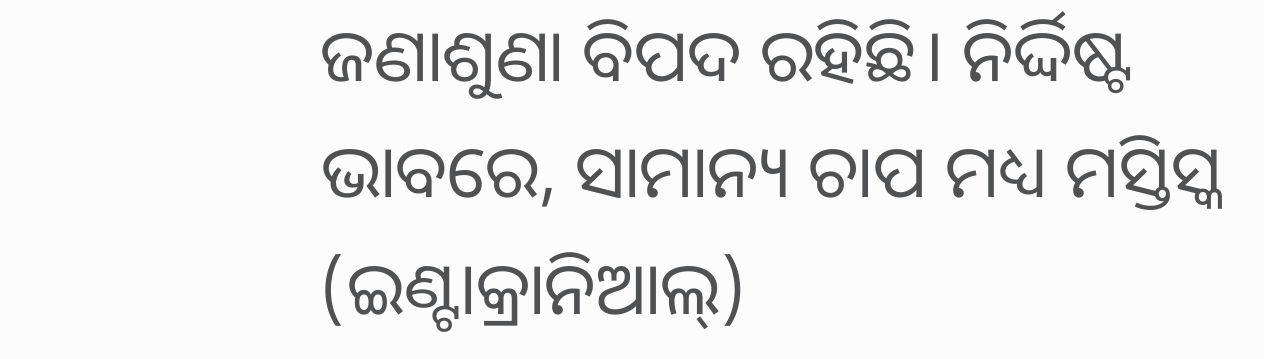ଜଣାଶୁଣା ବିପଦ ରହିଛି। ନିର୍ଦ୍ଦିଷ୍ଟ ଭାବରେ, ସାମାନ୍ୟ ଚାପ ମଧ୍ୟ ମସ୍ତିସ୍କ (ଇଣ୍ଟାକ୍ରାନିଆଲ୍)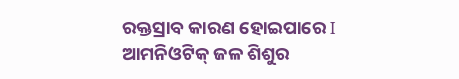ରକ୍ତସ୍ରାବ କାରଣ ହୋଇପାରେ I ଆମନିଓଟିକ୍ ଜଳ ଶିଶୁର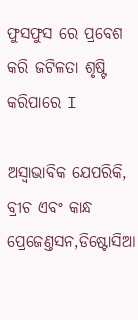ଫୁସଫୁସ ରେ ପ୍ରବେଶ କରି ଜଟିଳତା ଶୃଷ୍ଟି କରିପାରେ I

ଅସ୍ୱାଭାବିକ ଯେପରିକି, ବ୍ରୀଚ ଏବଂ କାନ୍ଧ ପ୍ରେଜେଣ୍ତସନ,ଡିଷ୍ଟୋସିଆ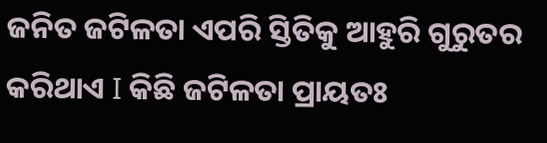ଜନିତ ଜଟିଳତା ଏପରି ସ୍ତିତିକୁ ଆହୁରି ଗୁରୁତର କରିଥାଏ I କିଛି ଜଟିଳତା ପ୍ରାୟତଃ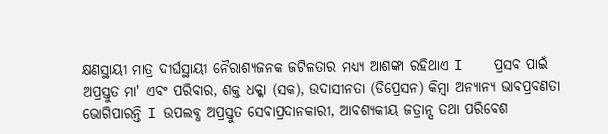କ୍ଷଣସ୍ଥାୟୀ ମାତ୍ର ଦୀର୍ଘସ୍ଥାୟୀ ନୈରାଶ୍ୟଜନକ ଜଟିଳତାର ମଧ୍ଯ୍ୟ ଆଶଙ୍କା ରହିଥାଏ I    ପ୍ରସବ ପାଇଁ ଅପ୍ରସ୍ତୁତ ମା' ଏବଂ ପରିବାର, ଶକ୍ତ ଧକ୍କା (ସକ), ଉଦାସୀନତା (ଡିପ୍ରେସନ) କିମ୍ବା ଅନ୍ୟାନ୍ୟ ଭାବପ୍ରବଣତା ଭୋଗିପାରନ୍ତି I ଉପଲବ୍ଧ ଅପ୍ରସ୍ତୁତ ସେଵାପ୍ରଦାନକାରୀ, ଆବଶ୍ୟକୀୟ ଜତ୍ରାନ୍ସ ତଥା ପରିବେଶ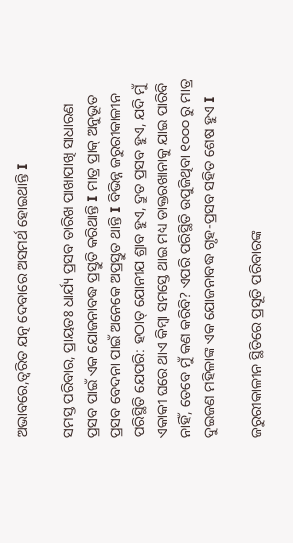ଅଭାବରେ,ତ୍ୱରିତ ଯତ୍ନ ଦେବାରେ ଅସମର୍ଥ ହୋଇଥାନ୍ତି I

ସମସ୍ତ ପରିବାର, ପ୍ରାୟତଃ ଧାର୍ଯ୍ୟ ପ୍ରସବ ତାରିଖ ପାଖାପାଖି ସାଧାରଣ ପ୍ରସବ ପାଇଁ ଏକ ଯୋଜନାବଦ୍ଧ ପ୍ରସ୍ତୁତି କରିଥାନ୍ତି I ମାତ୍ର ପ୍ରାକ୍ ଅନୁଭୂତ ପ୍ରସବ ବେଦନା ପାଇଁ ଅନେକେ ଅପ୍ରସ୍ତୁତ ଥାନ୍ତି I ବିଭିନ୍ନ ଜରୁରୀକାଳୀନ ପରିସ୍ଥିତି ଯେପରି: ହଠାତ୍ ଯୋନୀଯ ଶ୍ରାବ ହୁଏ, ଦ୍ରୁତ ପ୍ରସବ ହୁଏ, ଯଦି ମୁଁ ଏକାକୀ ଘରେ ଥାଏ କିମ୍ବା ସମସ୍ତେ ଥାଇ ମଧ୍ୟ ଡାକ୍ତରଖାନାକୁ ଯାଇ ପାରିବି ନାହିଁ, ତେବେ ମୁଁ କଣ କରିବି? ଏପରି ପରିସ୍ଥିତି ଉପୁଜିଥିବା ୧୦୦୦ ରୁ ମାତ୍ର ଦୁଇଜଣ ମହିଳାଙ୍କ ଏକ ଯୋଜନାବଦ୍ଧ ଗୃହ-ପ୍ରସବ ସହିତ ଶେଷ ହୁଏ I

ଜରୁରୀକାଳୀନ ସ୍ଥିତିରେ ପ୍ରସୂତି ପରିବାରଙ୍କ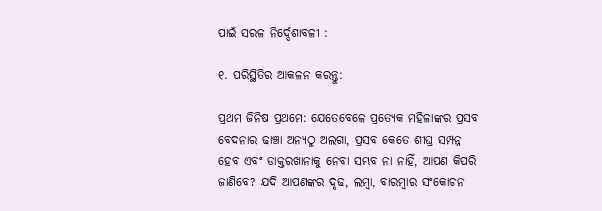ପାଇଁ ସରଳ ନିର୍ଦ୍ଦେଶାବଳୀ :

୧. ପରିସ୍ଥିତିର ଆକଳନ କରନ୍ତୁ:

ପ୍ରଥମ ଜିନିଷ ପ୍ରଥମେ: ଯେତେବେଳେ ପ୍ରତ୍ୟେକ ମହିଳାଙ୍କର ପ୍ରସବ ବେଦନାର ଢାଞ୍ଚା ଅନ୍ୟଠୁ ଅଲଗା, ପ୍ରସବ କେତେ ଶୀଘ୍ର ସମ୍ପନ୍ନ ହେବ ଏବଂ ଡାକ୍ତରଖାନାକୁ ନେବା ସମ୍ଭବ ନା ନାହିଁ, ଆପଣ କିପରି ଜାଣିବେ? ଯଦି ଆପଣଙ୍କର ଦୃଢ, ଲମ୍ବା, ବାରମ୍ବାର ସଂକୋଚନ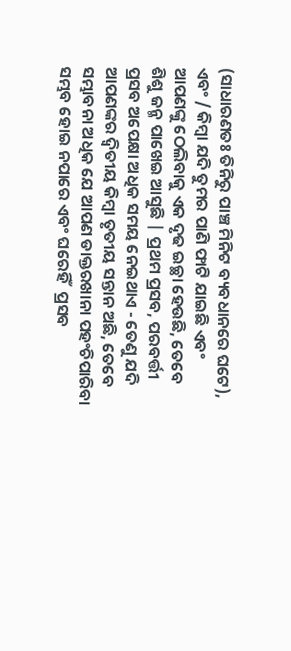(ସାଧାରଣତଃ ତିନିରୁ ପାଞ୍ଚ ମିନିଟ ବ୍ୟବଧାନରେ ଘଟେ), ଏବଂ / କିମ୍ବା ଯଦି ତୁମର ପାଣି ଫାଟି ଯାଇଛି ଏବଂ ଆପଣଙ୍କୁ ଠେଲିବାକୁ ଏକ ଦୃଢ ଇଚ୍ଛା ହେଉଛି, ତେବେ ଶିଶୁ ଜନ୍ମ ପାଖେଇ ଆସୁଛି | ପ୍ରଥମ ପ୍ରସବ, ପରବର୍ତ୍ତୀ ପ୍ରସବ ଅପେକ୍ଷା ଅଧିକ ସମୟ ନେଇଥାଏ - ତେଣୁ ଯଦି ଆପଣଙ୍କର ଦ୍ୱିତୀୟ କିମ୍ବା ତୃତୀୟ ସନ୍ତାନ ଅଛି, ତେବେ ସମ୍ଭାବନା ଅଧିକ ଯେ ଆପଣ ଡାକ୍ତରଖାନା ପହଂଚିପାରିବା ସମ୍ଭବ ହୋଇ ନପାରେ ଏବଂ ଘରେହିଁ  ପ୍ରସବ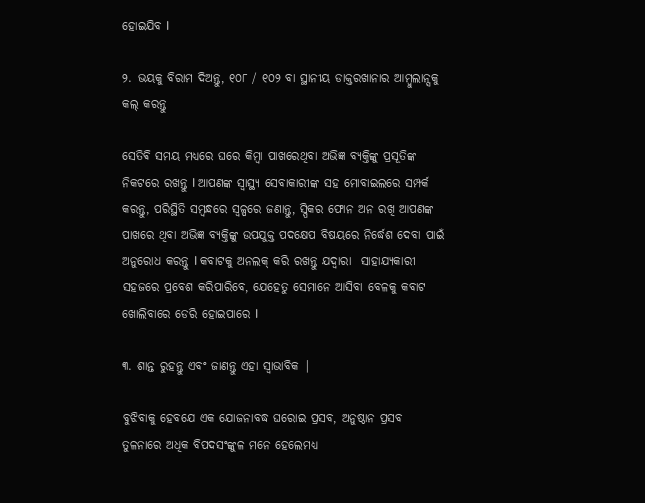ହୋଇଯିବ I

୨. ଭୟକୁ ବିରାମ ଦିଅନ୍ତୁ, ୧୦୮ / ୧୦୨ ବା ସ୍ଥାନୀୟ ଡାକ୍ତରଖାନାର ଆମ୍ବୁଲାନ୍ସକୁ କଲ୍ କରନ୍ତୁ

ସେତିଵି ସମୟ ମଧ୍ୟରେ ଘରେ କିମ୍ବା ପାଖରେଥିବା ଅଭିଜ୍ଞ ବ୍ୟକ୍ତିଙ୍କୁ ପ୍ରସୂତିଙ୍କ ନିକଟରେ ରଖନ୍ତୁ I ଆପଣଙ୍କ ସ୍ୱାସ୍ଥ୍ୟ ସେବାକାରୀଙ୍କ ସହ ମୋବାଇଲରେ ସମ୍ପର୍କ କରନ୍ତୁ, ପରିସ୍ଥିତି ସମ୍ବନ୍ଧରେ ସ୍ବଳ୍ପରେ ଜଣାନ୍ତୁ, ସ୍ପିକର ଫୋନ ଅନ ରଖି ଆପଣଙ୍କ ପାଖରେ ଥିବା ଅଭିଜ୍ଞ ବ୍ୟକ୍ତିଙ୍କୁ ଉପଯୁକ୍ତ ପଦକ୍ଷେପ ବିଷୟରେ ନିର୍ଦ୍ଧେଶ ଦେବା ପାଇଁ ଅନୁରୋଧ କରନ୍ତୁ I କବାଟକୁ ଅନଲକ୍ କରି ରଖନ୍ତୁ ଯଦ୍ୱାରା  ସାହାଯ୍ୟକାରୀ  ସହଜରେ ପ୍ରବେଶ କରିପାରିବେ, ଯେହେତୁ ସେମାନେ ଆସିବା ବେଳକୁ କବାଟ ଖୋଲିବାରେ ଡେରି ହୋଇପାରେ I

୩. ଶାନ୍ତ ରୁହନ୍ତୁ ଏବଂ ଜାଣନ୍ତୁ ଏହା ସ୍ୱାଭାବିକ |

ବୁଝିବାକୁ ହେବଯେ ଏକ ଯୋଜନାବଦ୍ଧ ଘରୋଇ ପ୍ରସବ, ଅନୁଷ୍ଠାନ ପ୍ରସବ ତୁଳନାରେ ଅଧିକ ବିପଦସଂଙ୍କୁଳ ମନେ ହେଲେମଧ୍ୟ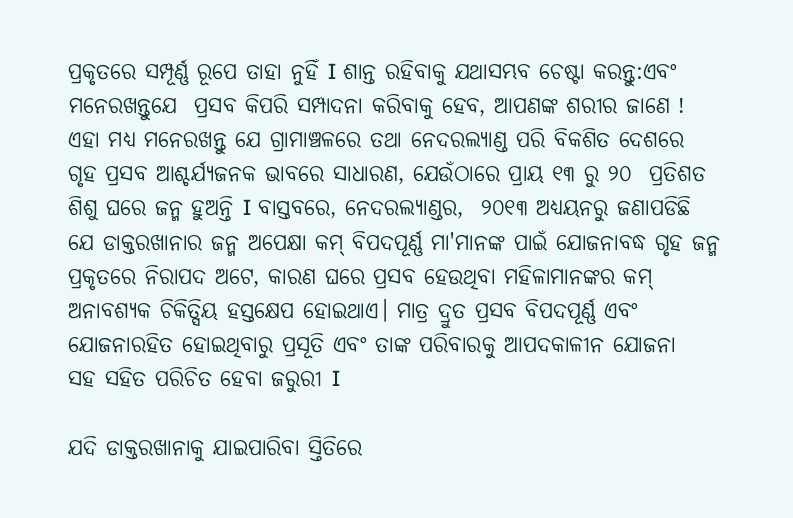ପ୍ରକୃତରେ ସମ୍ପୂର୍ଣ୍ଣ ରୂପେ ତାହା ନୁହିଁ I ଶାନ୍ତ ରହିବାକୁ ଯଥାସମ୍ଭବ ଚେଷ୍ଟା କରନ୍ତୁ:ଏବଂ ମନେରଖନ୍ତୁଯେ  ପ୍ରସବ କିପରି ସମ୍ପାଦନା କରିବାକୁ ହେବ, ଆପଣଙ୍କ ଶରୀର ଜାଣେ ! ଏହା ମଧ୍ୟ ମନେରଖନ୍ତୁ ଯେ ଗ୍ରାମାଞ୍ଚଳରେ ତଥା ନେଦରଲ୍ୟାଣ୍ଡ ପରି ବିକଶିତ ଦେଶରେ ଗୃହ ପ୍ରସବ ଆଶ୍ଚର୍ଯ୍ୟଜନକ ଭାବରେ ସାଧାରଣ, ଯେଉଁଠାରେ ପ୍ରାୟ ୧୩ ରୁ ୨୦  ପ୍ରତିଶତ ଶିଶୁ ଘରେ ଜନ୍ମ ହୁଅନ୍ତି I ବାସ୍ତବରେ, ନେଦରଲ୍ୟାଣ୍ଡର,  ୨୦୧୩ ଅଧ୍ୟୟନରୁ ଜଣାପଡିଛି ଯେ ଡାକ୍ତରଖାନାର ଜନ୍ମ ଅପେକ୍ଷା କମ୍ ବିପଦପୂର୍ଣ୍ଣ ମା'ମାନଙ୍କ ପାଇଁ ଯୋଜନାବଦ୍ଧ ଗୃହ ଜନ୍ମ ପ୍ରକୃତରେ ନିରାପଦ ଅଟେ, କାରଣ ଘରେ ପ୍ରସବ ହେଉଥିବା ମହିଳାମାନଙ୍କର କମ୍ ଅନାବଶ୍ୟକ ଚିକିତ୍ସିୟ ହସ୍ତକ୍ଷେପ ହୋଇଥାଏ। ମାତ୍ର ଦ୍ରୁତ ପ୍ରସବ ବିପଦପୂର୍ଣ୍ଣ ଏବଂ ଯୋଜନାରହିତ ହୋଇଥିବାରୁ ପ୍ରସୂତି ଏବଂ ତାଙ୍କ ପରିବାରକୁ ଆପଦକାଳୀନ ଯୋଜନା  ସହ ସହିତ ପରିଚିତ ହେବା ଜରୁରୀ I

ଯଦି ଡାକ୍ତରଖାନାକୁ ଯାଇପାରିବା ସ୍ତିତିରେ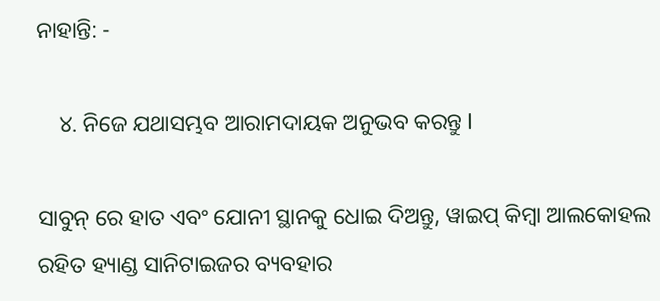ନାହାନ୍ତି: -

    ୪. ନିଜେ ଯଥାସମ୍ଭବ ଆରାମଦାୟକ ଅନୁଭବ କରନ୍ତୁ I

ସାବୁନ୍ ରେ ହାତ ଏବଂ ଯୋନୀ ସ୍ଥାନକୁ ଧୋଇ ଦିଅନ୍ତୁ, ୱାଇପ୍ କିମ୍ବା ଆଲକୋହଲ ରହିତ ହ୍ୟାଣ୍ଡ ସାନିଟାଇଜର ବ୍ୟବହାର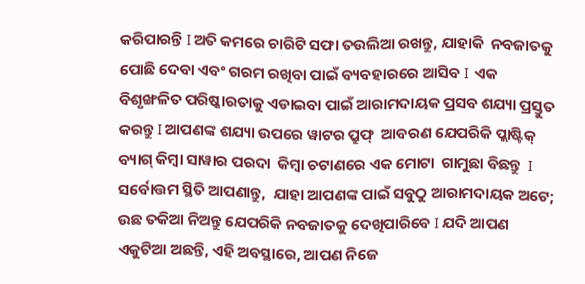କରିପାରନ୍ତି I ଅତି କମରେ ଚାରିଟି ସଫା ତଉଲିଆ ରଖନ୍ତୁ, ଯାହାକି  ନବଜାତକୁ ପୋଛି ଦେବା ଏବଂ ଗରମ ରଖିବା ପାଇଁ ବ୍ୟବହାରରେ ଆସିବ I  ଏକ ବିଶୃଙ୍ଖଳିତ ପରିଷ୍କାରତାକୁ ଏଡାଇବା ପାଇଁ ଆରାମଦାୟକ ପ୍ରସବ ଶଯ୍ୟା ପ୍ରସ୍ତୁତ କରନ୍ତୁ I ଆପଣଙ୍କ ଶଯ୍ୟା ଉପରେ ୱାଟର ପ୍ରୁଫ୍  ଆବରଣ ଯେପରିକି ପ୍ଲାଷ୍ଟିକ୍ ବ୍ୟାଗ୍ କିମ୍ବା ସାୱାର ପରଦା  କିମ୍ବା ଚଟାଣରେ ଏକ ମୋଟା  ଗାମୁଛା ବିଛନ୍ତୁ  I ସର୍ବୋତ୍ତମ ସ୍ଥିତି ଆପଣାନ୍ତୁ,  ଯାହା ଆପଣଙ୍କ ପାଇଁ ସବୁଠୁ ଆରାମଦାୟକ ଅଟେ; ଉଛ ତକିଆ ନିଅନ୍ତୁ ଯେପରିକି ନବଜାତକୁ ଦେଖିପାରିବେ I ଯଦି ଆପଣ ଏକୁଟିଆ ଅଛନ୍ତି, ଏହି ଅବସ୍ଥାରେ, ଆପଣ ନିଜେ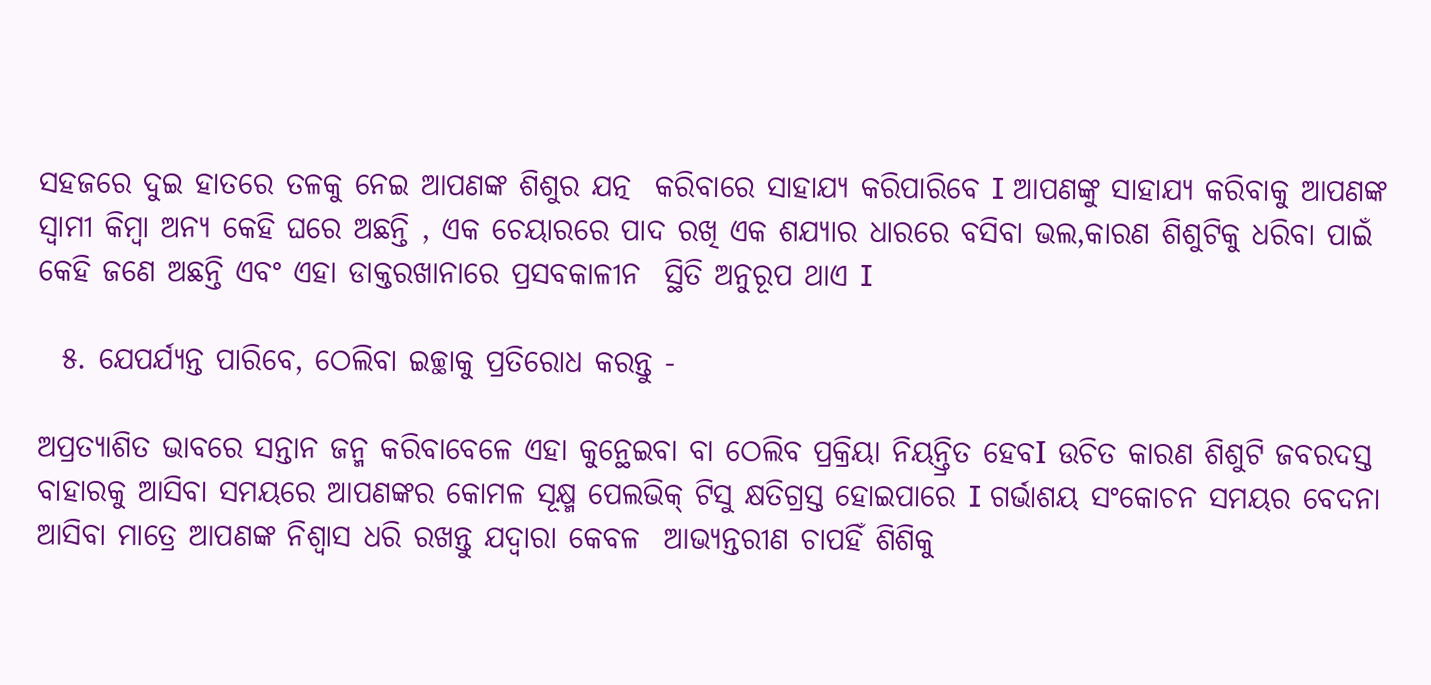ସହଜରେ ଦୁଇ ହାତରେ ତଳକୁ ନେଇ ଆପଣଙ୍କ ଶିଶୁର ଯତ୍ନ  କରିବାରେ ସାହାଯ୍ୟ କରିପାରିବେ I ଆପଣଙ୍କୁ ସାହାଯ୍ୟ କରିବାକୁ ଆପଣଙ୍କ ସ୍ୱାମୀ କିମ୍ବା ଅନ୍ୟ କେହି ଘରେ ଅଛନ୍ତି , ଏକ ଚେୟାରରେ ପାଦ ରଖି ଏକ ଶଯ୍ୟାର ଧାରରେ ବସିବା ଭଲ,କାରଣ ଶିଶୁଟିକୁ ଧରିବା ପାଇଁ କେହି ଜଣେ ଅଛନ୍ତି ଏବଂ ଏହା ଡାକ୍ତରଖାନାରେ ପ୍ରସବକାଳୀନ  ସ୍ଥିତି ଅନୁରୂପ ଥାଏ I

  ୫. ଯେପର୍ଯ୍ୟନ୍ତ ପାରିବେ, ଠେଲିବା ଇଚ୍ଛାକୁ ପ୍ରତିରୋଧ କରନ୍ତୁ -

ଅପ୍ରତ୍ୟାଶିତ ଭାବରେ ସନ୍ତାନ ଜନ୍ମ କରିବାବେଳେ ଏହା କୁନ୍ଥେଇବା ବା ଠେଲିବ ପ୍ରକ୍ରିୟା ନିୟନ୍ତ୍ରିତ ହେବI ଉଚିତ କାରଣ ଶିଶୁଟି ଜବରଦସ୍ତ ବାହାରକୁ ଆସିବା ସମୟରେ ଆପଣଙ୍କର କୋମଳ ସୂକ୍ଷ୍ମ ପେଲଭିକ୍ ଟିସୁ କ୍ଷତିଗ୍ରସ୍ତ ହୋଇପାରେ I ଗର୍ଭାଶୟ ସଂକୋଚନ ସମୟର ବେଦନା ଆସିବା ମାତ୍ରେ ଆପଣଙ୍କ ନିଶ୍ୱାସ ଧରି ରଖନ୍ତୁ ଯଦ୍ୱାରା କେବଳ  ଆଭ୍ୟନ୍ତରୀଣ ଚାପହିଁ ଶିଶିକୁ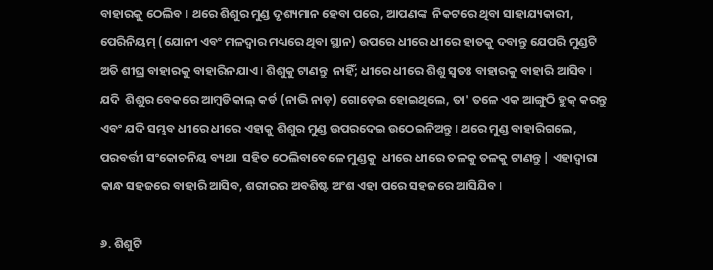ବାହାରକୁ ଠେଲିବ I ଥରେ ଶିଶୁର ମୁଣ୍ଡ ଦୃଶ୍ୟମାନ ହେବା ପରେ, ଆପଣଙ୍କ  ନିକଟରେ ଥିବା ସାହାଯ୍ୟକାରୀ, ପେରିନିୟମ୍ (ଯୋନୀ ଏବଂ ମଳଦ୍ୱାର ମଧ୍ୟରେ ଥିବା ସ୍ଥାନ) ଉପରେ ଧୀରେ ଧୀରେ ହାତକୁ ଦବାନ୍ତୁ ଯେପରି ମୁଣ୍ଡଟି ଅତି ଶୀଘ୍ର ବାହାରକୁ ବାହାରିନଯାଏ I ଶିଶୁକୁ ଟାଣନ୍ତୁ  ନାହିଁ; ଧୀରେ ଧୀରେ ଶିଶୁ ସ୍ୱତଃ ବାହାରକୁ ବାହାରି ଆସିବ I  ଯଦି  ଶିଶୁର ବେକରେ ଆମ୍ବଡିକାଲ୍ କର୍ଡ (ନାଭି ନାଡ଼) ଗୋଡ଼େଇ ହୋଇଥିଲେ, ତା' ତଳେ ଏକ ଆଙ୍ଗୁଠି ହୁକ୍ କରନ୍ତୁ  ଏବଂ ଯଦି ସମ୍ଭବ ଧୀରେ ଧୀରେ ଏହାକୁ ଶିଶୁର ମୁଣ୍ଡ ଉପରଦେଇ ଉଠେଇନିଅନ୍ତୁ I ଥରେ ମୁଣ୍ଡ ବାହାରିଗଲେ, ପରବର୍ତ୍ତୀ ସଂକୋଚନିୟ ବ୍ୟଥା  ସହିତ ଠେଲିବାବେଳେ ମୁଣ୍ଡକୁ  ଧୀରେ ଧୀରେ ତଳକୁ ତଳକୁ ଟାଣନ୍ତୁ | ଏହାଦ୍ୱାରା  କାନ୍ଧ ସହଜରେ ବାହାରି ଆସିବ, ଶରୀରର ଅବଶିଷ୍ଟ ଅଂଶ ଏହା ପରେ ସହଜରେ ଆସିଯିବ I

୬. ଶିଶୁଟି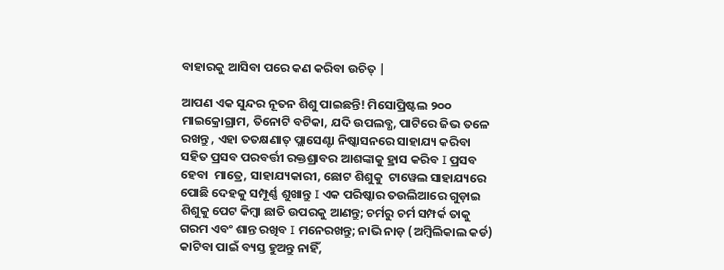ବାହାରକୁ ଆସିବା ପରେ କଣ କରିବା ଉଚିତ୍ |

ଆପଣ ଏକ ସୁନ୍ଦର ନୂତନ ଶିଶୁ ପାଇଛନ୍ତି! ମିସୋପ୍ରିଷ୍ଟଲ ୨୦୦ ମାଇକ୍ରୋଗ୍ରାମ, ତିନୋଟି ବଟିକା, ଯଦି ଉପଲବ୍ଧ, ପାଟିରେ ଜିଭ ତଳେ ରଖନ୍ତୁ , ଏହା ତତକ୍ଷଣାତ୍ ପ୍ଲାସେଣ୍ଟା ନିଷ୍କାସନରେ ସାହାଯ୍ୟ କରିବା ସହିତ ପ୍ରସବ ପରବର୍ତ୍ତୀ ରକ୍ତଶ୍ରାବର ଆଶଙ୍କାକୁ ହ୍ରାସ କରିବ I ପ୍ରସବ ହେବା  ମାତ୍ରେ, ସାହାଯ୍ୟକାରୀ, ଛୋଟ ଶିଶୁକୁ  ଟାୱେଲ ସାହାଯ୍ୟରେ ପୋଛି ଦେହକୁ ସମ୍ପୂର୍ଣ୍ଣ ଶୁଖାନ୍ତୁ I ଏକ ପରିଷ୍କାର ତଉଲିଆରେ ଗୁଡ଼ାଇ ଶିଶୁକୁ ପେଟ କିମ୍ବା ଛାତି ଉପରକୁ ଆଣନ୍ତୁ; ଚର୍ମରୁ ଚର୍ମ ସମ୍ପର୍କ ତାକୁ ଗରମ ଏବଂ ଶାନ୍ତ ରଖିବ I ମନେରଖନ୍ତୁ; ନାଭି ନାଡ଼ (ଅମ୍ବିଲିକାଲ କର୍ଡ) କାଟିବା ପାଇଁ ବ୍ୟସ୍ତ ହୁଅନ୍ତୁ ନାହିଁ,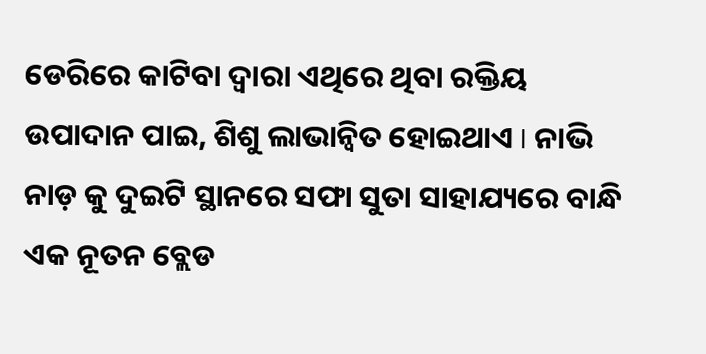ଡେରିରେ କାଟିବା ଦ୍ୱାରା ଏଥିରେ ଥିବା ରକ୍ତିୟ ଉପାଦାନ ପାଇ, ଶିଶୁ ଲାଭାନ୍ବିତ ହୋଇଥାଏ I ନାଭି ନାଡ଼ କୁ ଦୁଇଟି ସ୍ଥାନରେ ସଫା ସୁତା ସାହାଯ୍ୟରେ ବାନ୍ଧି ଏକ ନୂତନ ବ୍ଲେଡ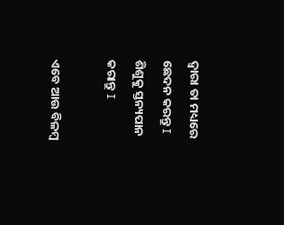ଦ୍ୱାରା ତା ମଧ୍ୟରେ ଛେଦନ କରନ୍ତୁ I ଶିଶୁକୁ ସ୍ତନ୍ୟପାନ କରାନ୍ତୁ I

ଏବେ ଆଉ ବିଳମ୍ବ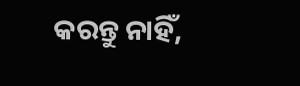କରନ୍ତୁ ନାହିଁ,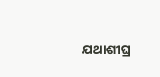ଯଥାଶୀଘ୍ର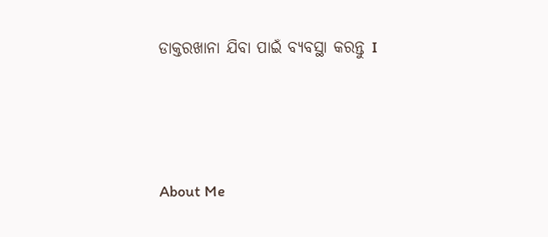ଡାକ୍ତରଖାନା ଯିବା ପାଇଁ ବ୍ୟବସ୍ଥା କରନ୍ତୁ I



About Me